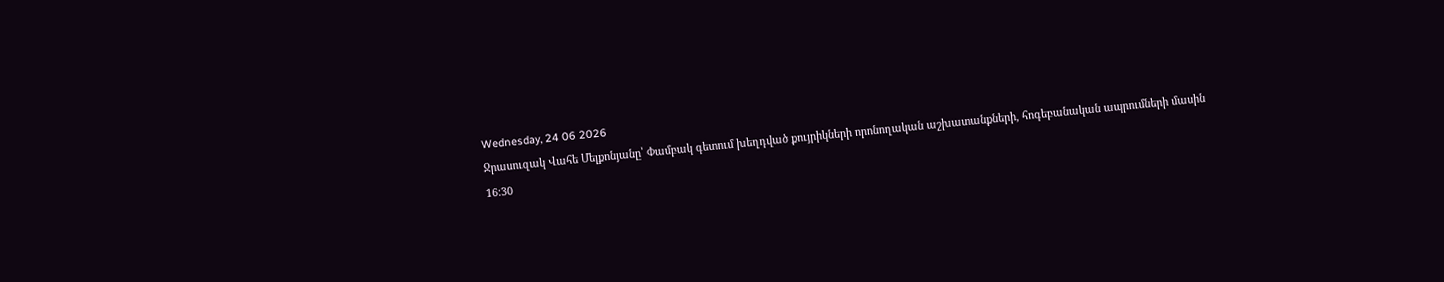Wednesday, 24 06 2026
Ջրասուզակ Վահե Մելքոնյանը՝ Փամբակ գետում խեղդված քույրիկների որոնողական աշխատանքների, հոգեբանական ապրումների մասին
16:30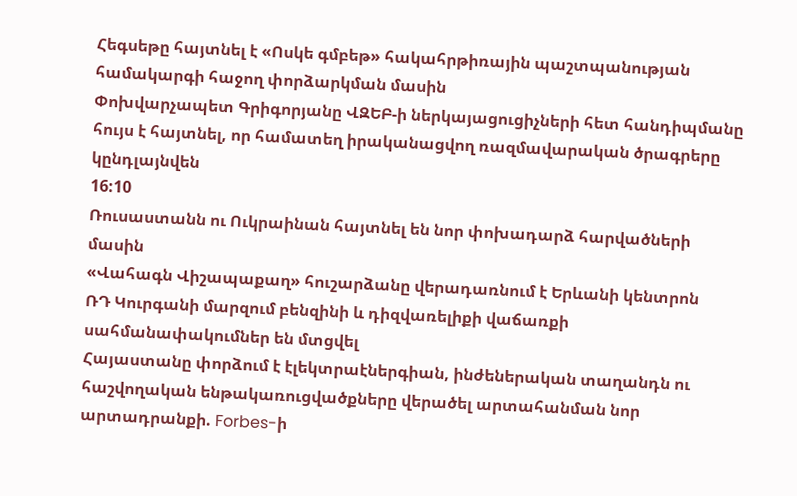Հեգսեթը հայտնել է «Ոսկե գմբեթ» հակահրթիռային պաշտպանության համակարգի հաջող փորձարկման մասին
Փոխվարչապետ Գրիգորյանը ՎԶԵԲ-ի ներկայացուցիչների հետ հանդիպմանը հույս է հայտնել, որ համատեղ իրականացվող ռազմավարական ծրագրերը կընդլայնվեն
16:10
Ռուսաստանն ու Ուկրաինան հայտնել են նոր փոխադարձ հարվածների մասին
«Վահագն Վիշապաքաղ» հուշարձանը վերադառնում է Երևանի կենտրոն
ՌԴ Կուրգանի մարզում բենզինի և դիզվառելիքի վաճառքի սահմանափակումներ են մտցվել
Հայաստանը փորձում է էլեկտրաէներգիան, ինժեներական տաղանդն ու հաշվողական ենթակառուցվածքները վերածել արտահանման նոր արտադրանքի. Forbes-ի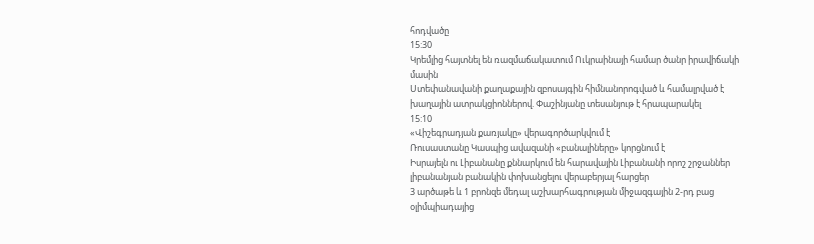հոդվածը
15:30
Կրեմլից հայտնել են ռազմաճակատում Ուկրաինայի համար ծանր իրավիճակի մասին
Ստեփանավանի քաղաքային զբոսայգին հիմնանորոգված և համալրված է խաղային ատրակցիոններով. Փաշինյանը տեսանյութ է հրապարակել
15:10
«Վիշեգրադյան քառյակը» վերագործարկվում է
Ռուսաստանը Կասպից ավազանի «բանալիները» կորցնում է
Իսրայելն ու Լիբանանը քննարկում են հարավային Լիբանանի որոշ շրջաններ լիբանանյան բանակին փոխանցելու վերաբերյալ հարցեր
3 արծաթե և 1 բրոնզե մեդալ աշխարհագրության միջազգային 2-րդ բաց օլիմպիադայից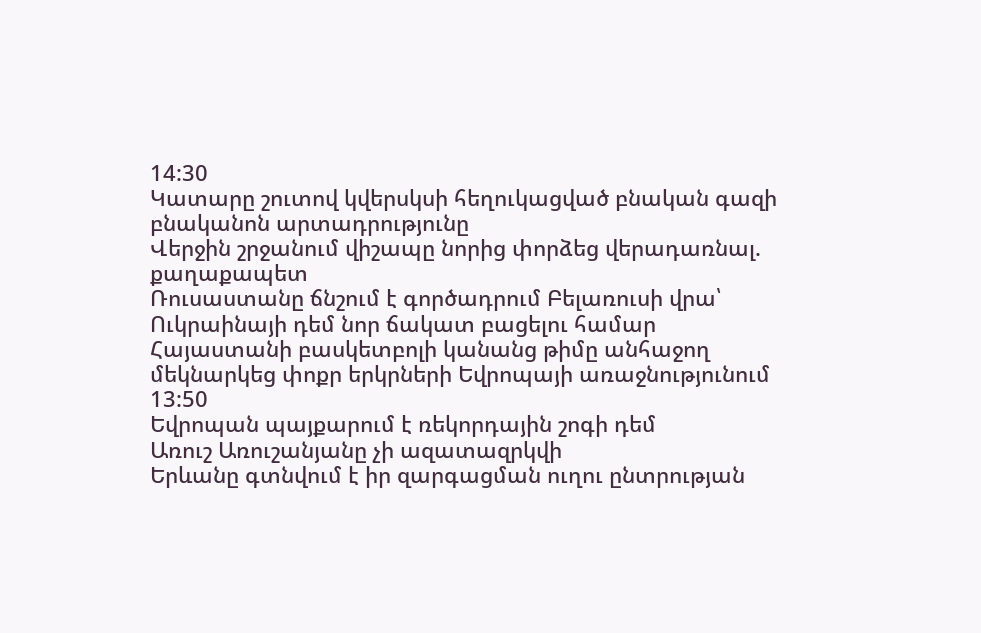14:30
Կատարը շուտով կվերսկսի հեղուկացված բնական գազի բնականոն արտադրությունը
Վերջին շրջանում վիշապը նորից փորձեց վերադառնալ. քաղաքապետ
Ռուսաստանը ճնշում է գործադրում Բելառուսի վրա՝ Ուկրաինայի դեմ նոր ճակատ բացելու համար
Հայաստանի բասկետբոլի կանանց թիմը անհաջող մեկնարկեց փոքր երկրների Եվրոպայի առաջնությունում
13:50
Եվրոպան պայքարում է ռեկորդային շոգի դեմ
Առուշ Առուշանյանը չի ազատազրկվի
Երևանը գտնվում է իր զարգացման ուղու ընտրության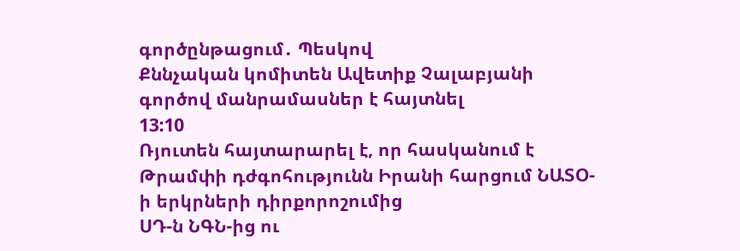գործընթացում․ Պեսկով
Քննչական կոմիտեն Ավետիք Չալաբյանի գործով մանրամասներ է հայտնել
13:10
Ռյուտեն հայտարարել է, որ հասկանում է Թրամփի դժգոհությունն Իրանի հարցում ՆԱՏՕ-ի երկրների դիրքորոշումից
ՍԴ-ն ՆԳՆ-ից ու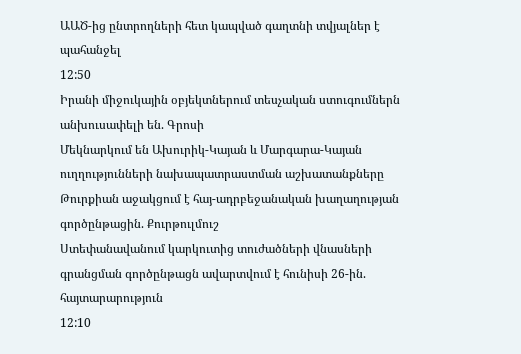ԱԱԾ-ից ընտրողների հետ կապված գաղտնի տվյալներ է պահանջել
12:50
Իրանի միջուկային օբյեկտներում տեսչական ստուգումներն անխուսափելի են. Գրոսի
Մեկնարկում են Ախուրիկ-Կայան և Մարգարա-Կայան ուղղությունների նախապատրաստման աշխատանքները
Թուրքիան աջակցում է հայ-ադրբեջանական խաղաղության գործընթացին. Քուրթուլմուշ
Ստեփանավանում կարկուտից տուժածների վնասների գրանցման գործընթացն ավարտվում է հունիսի 26-ին. հայտարարություն
12:10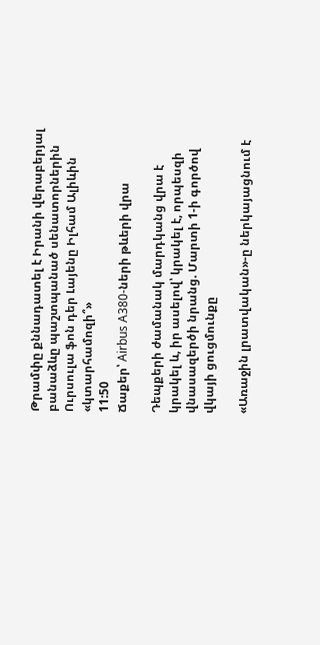Թրամփը քննադատել է Իրանի վերաբերյալ բանաձևը պաշտպանած սենատորներին
Ուրսուլա ֆոն դեր Լայենը Իլհամ Ալիևին «կտարհամոզի՞»
11:50
Ճաքեր՝ Airbus A380-ների թևերի վրա

Դեպքերի ժամանակ մարդկանց վրա է կրակել և, իր ասելով՝ կրակել է, որպեսզի վնասազերծի նրանց. Մարտի 1-ի գործով վկայի ցուցմունքը

«Առաջին լրատվական»-ը ներկայացնում է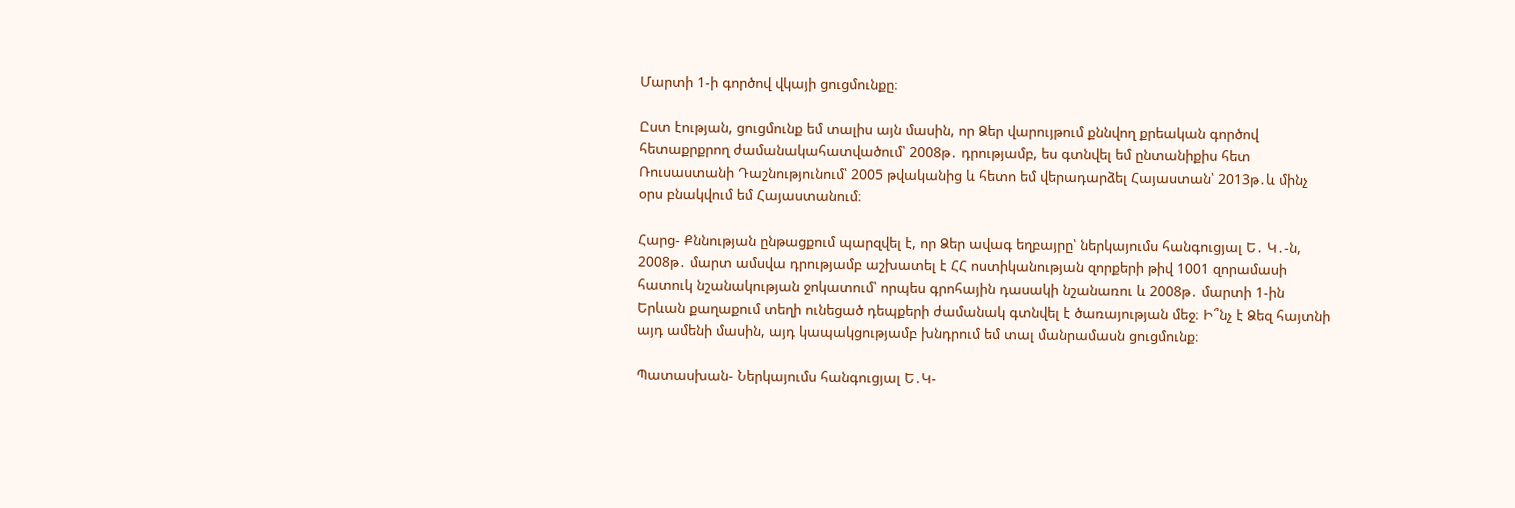Մարտի 1-ի գործով վկայի ցուցմունքը։

Ըստ էության, ցուցմունք եմ տալիս այն մասին, որ Ձեր վարույթում քննվող քրեական գործով հետաքրքրող ժամանակահատվածում՝ 2008թ․ դրությամբ, ես գտնվել եմ ընտանիքիս հետ Ռուսաստանի Դաշնությունում՝ 2005 թվականից և հետո եմ վերադարձել Հայաստան՝ 2013թ․և մինչ օրս բնակվում եմ Հայաստանում։

Հարց- Քննության ընթացքում պարզվել է, որ Ձեր ավագ եղբայրը՝ ներկայումս հանգուցյալ Ե․ Կ․-ն, 2008թ․ մարտ ամսվա դրությամբ աշխատել է ՀՀ ոստիկանության զորքերի թիվ 1001 զորամասի հատուկ նշանակության ջոկատում՝ որպես գրոհային դասակի նշանառու և 2008թ․ մարտի 1-ին Երևան քաղաքում տեղի ունեցած դեպքերի ժամանակ գտնվել է ծառայության մեջ։ Ի՞նչ է Ձեզ հայտնի այդ ամենի մասին, այդ կապակցությամբ խնդրում եմ տալ մանրամասն ցուցմունք։

Պատասխան- Ներկայումս հանգուցյալ Ե․Կ-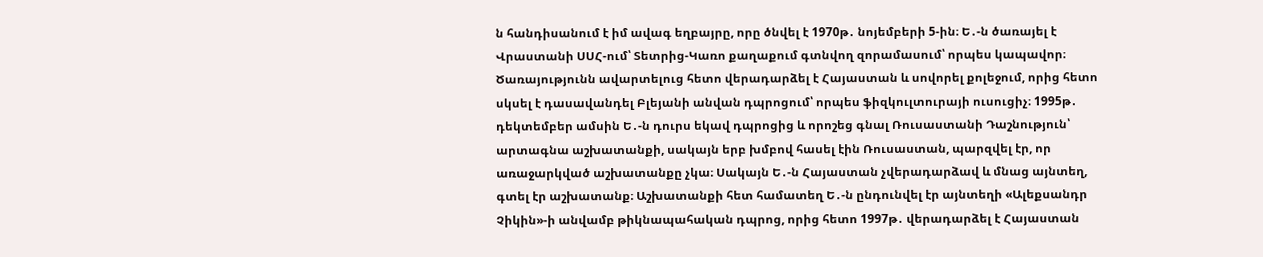ն հանդիսանում է իմ ավագ եղբայրը, որը ծնվել է 1970թ․ նոյեմբերի 5-ին։ Ե․-ն ծառայել է Վրաստանի ՍՍՀ-ում՝ Տետրից-Կառո քաղաքում գտնվող զորամասում՝ որպես կապավոր։ Ծառայությունն ավարտելուց հետո վերադարձել է Հայաստան և սովորել քոլեջում, որից հետո սկսել է դասավանդել Բլեյանի անվան դպրոցում՝ որպես ֆիզկուլտուրայի ուսուցիչ։ 1995թ․ դեկտեմբեր ամսին Ե․-ն դուրս եկավ դպրոցից և որոշեց գնալ Ռուսաստանի Դաշնություն՝ արտագնա աշխատանքի, սակայն երբ խմբով հասել էին Ռուսաստան, պարզվել էր, որ առաջարկված աշխատանքը չկա։ Սակայն Ե․-ն Հայաստան չվերադարձավ և մնաց այնտեղ, գտել էր աշխատանք։ Աշխատանքի հետ համատեղ Ե․-ն ընդունվել էր այնտեղի «Ալեքսանդր Չիկին»-ի անվամբ թիկնապահական դպրոց, որից հետո 1997թ․ վերադարձել է Հայաստան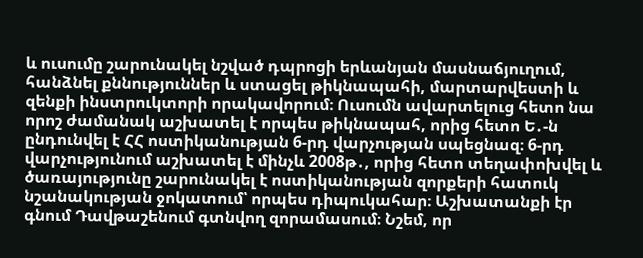և ուսումը շարունակել նշված դպրոցի երևանյան մասնաճյուղում, հանձնել քննություններ և ստացել թիկնապահի, մարտարվեստի և զենքի ինստրուկտորի որակավորում։ Ուսումն ավարտելուց հետո նա որոշ ժամանակ աշխատել է որպես թիկնապահ, որից հետո Ե․-ն ընդունվել է ՀՀ ոստիկանության 6-րդ վարչության սպեցնազ։ 6-րդ վարչությունում աշխատել է մինչև 2008թ․, որից հետո տեղափոխվել և ծառայությունը շարունակել է ոստիկանության զորքերի հատուկ նշանակության ջոկատում՝ որպես դիպուկահար։ Աշխատանքի էր գնում Դավթաշենում գտնվող զորամասում։ Նշեմ, որ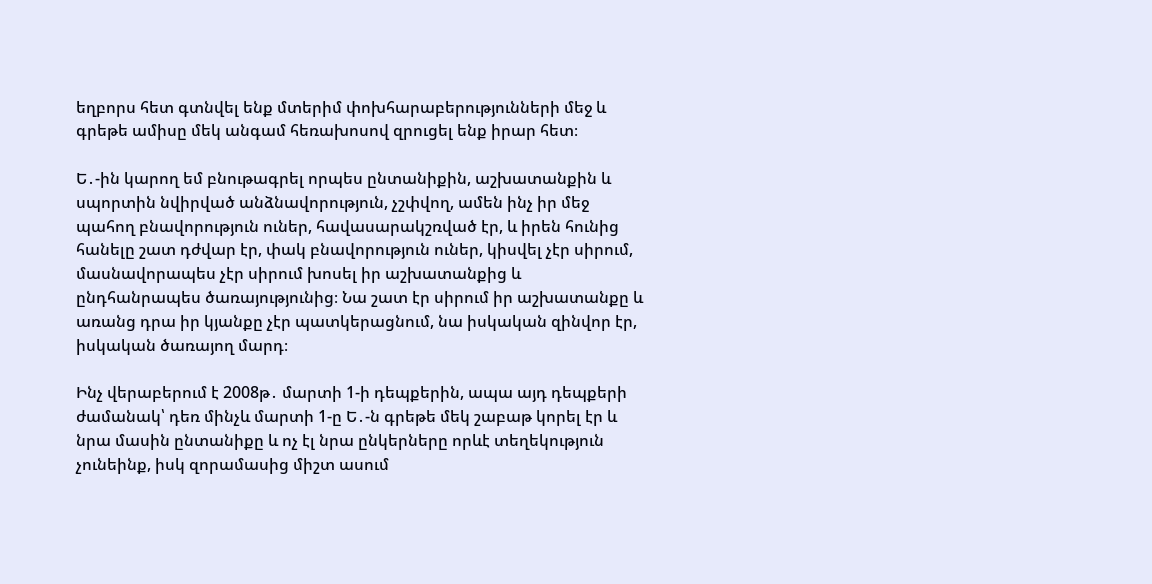եղբորս հետ գտնվել ենք մտերիմ փոխհարաբերությունների մեջ և գրեթե ամիսը մեկ անգամ հեռախոսով զրուցել ենք իրար հետ։

Ե․-ին կարող եմ բնութագրել որպես ընտանիքին, աշխատանքին և սպորտին նվիրված անձնավորություն, չշփվող, ամեն ինչ իր մեջ պահող բնավորություն ուներ, հավասարակշռված էր, և իրեն հունից հանելը շատ դժվար էր, փակ բնավորություն ուներ, կիսվել չէր սիրում, մասնավորապես չէր սիրում խոսել իր աշխատանքից և ընդհանրապես ծառայությունից։ Նա շատ էր սիրում իր աշխատանքը և առանց դրա իր կյանքը չէր պատկերացնում, նա իսկական զինվոր էր, իսկական ծառայող մարդ։

Ինչ վերաբերում է 2008թ․ մարտի 1-ի դեպքերին, ապա այդ դեպքերի ժամանակ՝ դեռ մինչև մարտի 1-ը Ե․-ն գրեթե մեկ շաբաթ կորել էր և նրա մասին ընտանիքը և ոչ էլ նրա ընկերները որևէ տեղեկություն չունեինք, իսկ զորամասից միշտ ասում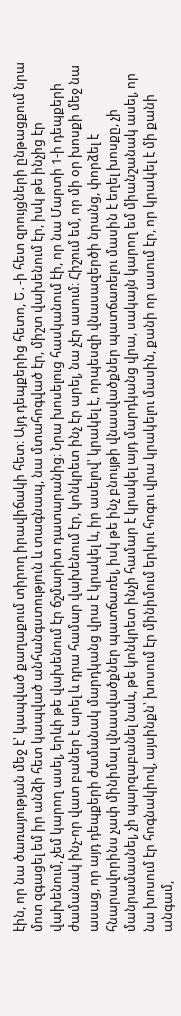էին, որ նա ծառայության մեջ է՝ կապված քաղաքում տիրող իրավիճակի հետ։ Այդ դեպքերից հետո, Ե․-ի հետ զրույցների ընթացքում նրա մոտ զգացել եմ իր անձի հետ կապված անհանգստություն և տագնապ, նա մտահոգված էր, միշտ վախենում էր, իսկ թե ինչից էր վախենում, չեմ կարող ասել, երևի թե վախենում էր ճշմարիտ դատարանից։ Նրա խոսելուց հասկանում էի, որ նա Մարտի 1-ի դեպքերի ժամանակ ինչ-որ վատ բաներ է արել և դրա համար վախենում էր, կոնկրետ ինչ էր արել, նա չէր ասում։ Հիշում եմ, որ մի օր խոսքի մեջ նա ասաց, որ այդ դեպքերի ժամանակ մարդկանց վրա է կրակել և, իր ասելով՝ կրակել է, որպեսզի վնասազերծի նրանց, փորձել է հնարավորինս չափ մինիմալ վնասվածքներ պատճառել, իսկ թե ինչ բնույթի վնասվածքներ պատճառելու մասին է եղել խոսքը, չի մանրամասնել, չի պարզաբանել նաև, թե կոնկրետ ինչի համար է կրակել այդ մարդկանց վրա, սակայն կարող եմ միանշանակ ասել, որ նա խոսում էր հոգնակիով, այսինքն՝ խոսում էր մինիմում երկու հոգու վրա կրակելու մասին, քանի որ ասում էր, որ կրակել է մի քանի անգամ,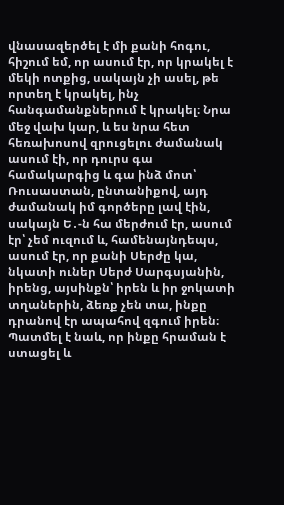վնասազերծել է մի քանի հոգու, հիշում եմ, որ ասում էր, որ կրակել է մեկի ոտքից, սակայն չի ասել, թե որտեղ է կրակել, ինչ հանգամանքներում է կրակել։ Նրա մեջ վախ կար, և ես նրա հետ հեռախոսով զրուցելու ժամանակ ասում էի, որ դուրս գա համակարգից և գա ինձ մոտ՝ Ռուսաստան, ընտանիքով, այդ ժամանակ իմ գործերը լավ էին, սակայն Ե․-ն հա մերժում էր, ասում էր՝ չեմ ուզում և, համենայնդեպս, ասում էր, որ քանի Սերժը կա, նկատի ուներ Սերժ Սարգսյանին, իրենց, այսինքն՝ իրեն և իր ջոկատի տղաներին, ձեռք չեն տա, ինքը դրանով էր ապահով զգում իրեն։ Պատմել է նաև, որ ինքը հրաման է ստացել և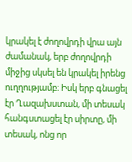կրակել է ժողովրդի վրա այն ժամանակ, երբ ժողովրդի միջից սկսել են կրակել իրենց ուղղությամբ։ Իսկ երբ գնացել էր Ղազախստան, մի տեսակ հանգստացել էր սիրտը, մի տեսակ, ոնց որ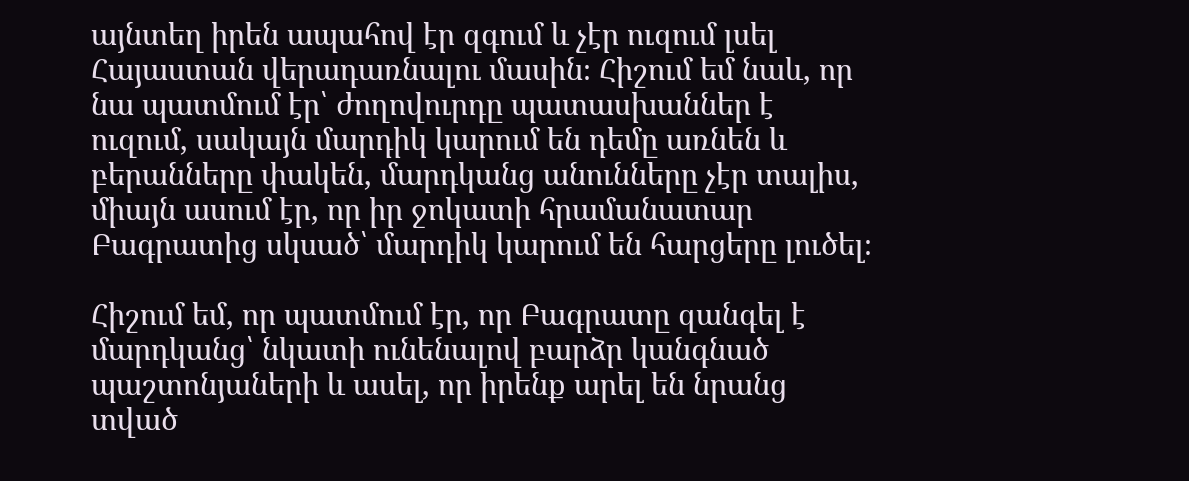այնտեղ իրեն ապահով էր զգում և չէր ուզում լսել Հայաստան վերադառնալու մասին։ Հիշում եմ նաև, որ նա պատմում էր՝ ժողովուրդը պատասխաններ է ուզում, սակայն մարդիկ կարում են դեմը առնեն և բերանները փակեն, մարդկանց անունները չէր տալիս, միայն ասում էր, որ իր ջոկատի հրամանատար Բագրատից սկսած՝ մարդիկ կարում են հարցերը լուծել։

Հիշում եմ, որ պատմում էր, որ Բագրատը զանգել է մարդկանց՝ նկատի ունենալով բարձր կանգնած պաշտոնյաների և ասել, որ իրենք արել են նրանց տված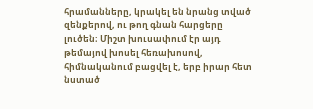հրամանները, կրակել են նրանց տված զենքերով, ու թող գնան հարցերը լուծեն։ Միշտ խուսափում էր այդ թեմայով խոսել հեռախոսով, հիմնականում բացվել է, երբ իրար հետ նստած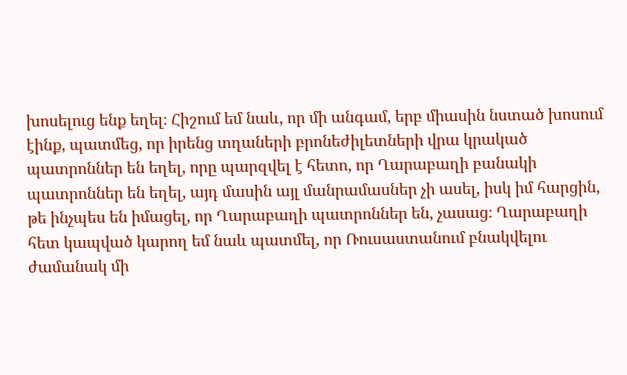խոսելուց ենք եղել։ Հիշում եմ նաև, որ մի անգամ, երբ միասին նստած խոսում էինք, պատմեց, որ իրենց տղաների բրոնեժիլետների վրա կրակած պատրոններ են եղել, որը պարզվել է հետո, որ Ղարաբաղի բանակի պատրոններ են եղել, այդ մասին այլ մանրամասներ չի ասել, իսկ իմ հարցին, թե ինչպես են իմացել, որ Ղարաբաղի պատրոններ են, չասաց։ Ղարաբաղի հետ կապված կարող եմ նաև պատմել, որ Ռուսաստանում բնակվելու ժամանակ մի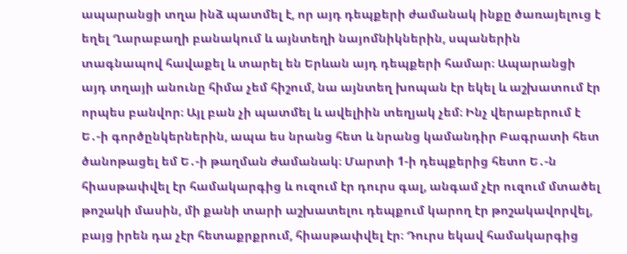ապարանցի տղա ինձ պատմել է, որ այդ դեպքերի ժամանակ ինքը ծառայելուց է եղել Ղարաբաղի բանակում և այնտեղի նայոմնիկներին, սպաներին տագնապով հավաքել և տարել են Երևան այդ դեպքերի համար։ Ապարանցի այդ տղայի անունը հիմա չեմ հիշում, նա այնտեղ խոպան էր եկել և աշխատում էր որպես բանվոր։ Այլ բան չի պատմել և ավելիին տեղյակ չեմ։ Ինչ վերաբերում է Ե․-ի գործընկերներին, ապա ես նրանց հետ և նրանց կամանդիր Բագրատի հետ ծանոթացել եմ Ե․-ի թաղման ժամանակ։ Մարտի 1-ի դեպքերից հետո Ե․-ն հիասթափվել էր համակարգից և ուզում էր դուրս գալ, անգամ չէր ուզում մտածել թոշակի մասին, մի քանի տարի աշխատելու դեպքում կարող էր թոշակավորվել, բայց իրեն դա չէր հետաքրքրում, հիասթափվել էր։ Դուրս եկավ համակարգից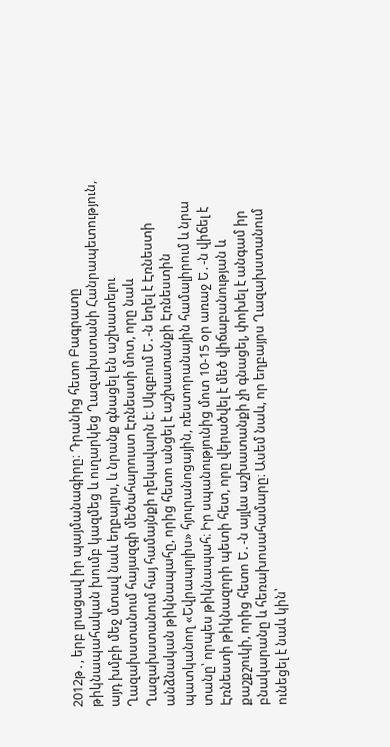2012թ․, երբ լրացավ իր պայմանագիրը։ Դրանից հետո Բագրատը թիկնապահական խումբ կազմեց և ուղարկեց Ղազախստանի Հանրապետություն, այդ խմբի մեջ մտավ նաև եղբայրս, և նրանք գնացել են աշխատելու Ղազախստանում հայազգի մեծահարուստ Էռնեստի մոտ, որը նաև Ղազախստանում հայ համայնքի ղեկավարն է։ Սկզբում Ե․-ն եղել է Էռնեստի անձնական թիկնապահը, որից հետո անցել է աշխատանքի Էռնեստին պատկանող «Եվրապոլիս» հյուրանոցային, ռեստորանային համալիրում և նրա տանը՝ որպես թիկնապահ։ Իր սպանությունից մոտ 10-15 օր առաջ Ե․-ն վիճել է Էռնեստի թիկնազորի պետի հետ, որը վերածվել է մեծ վիճաբանության և քաշքշուկի, որից հետո Ե․-ն այլևս աշխատանքի չի գնացել, փոխել է անգամ իր բնակարանը և հեռախոսահամարը։ Ասեմ նաև, որ եղբայրս Ղազախստանում ունեցել է նաև կին՝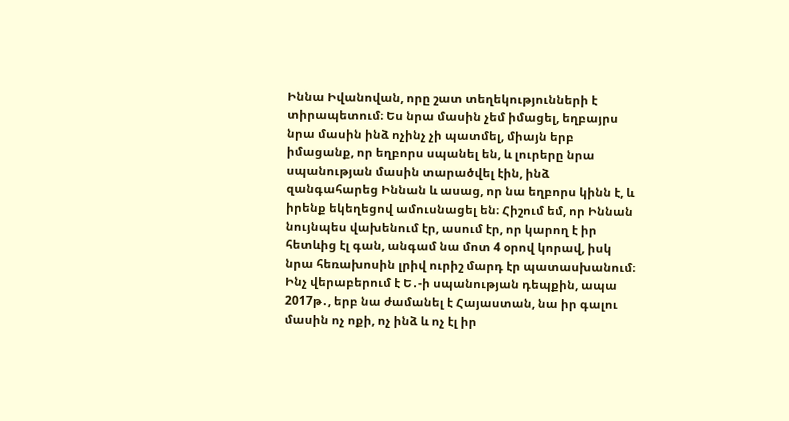Իննա Իվանովան, որը շատ տեղեկությունների է տիրապետում։ Ես նրա մասին չեմ իմացել, եղբայրս նրա մասին ինձ ոչինչ չի պատմել, միայն երբ իմացանք, որ եղբորս սպանել են, և լուրերը նրա սպանության մասին տարածվել էին, ինձ զանգահարեց Իննան և ասաց, որ նա եղբորս կինն է, և իրենք եկեղեցով ամուսնացել են։ Հիշում եմ, որ Իննան նույնպես վախենում էր, ասում էր, որ կարող է իր հետևից էլ գան, անգամ նա մոտ 4 օրով կորավ, իսկ նրա հեռախոսին լրիվ ուրիշ մարդ էր պատասխանում։ Ինչ վերաբերում է Ե․-ի սպանության դեպքին, ապա 2017թ․, երբ նա ժամանել է Հայաստան, նա իր գալու մասին ոչ ոքի, ոչ ինձ և ոչ էլ իր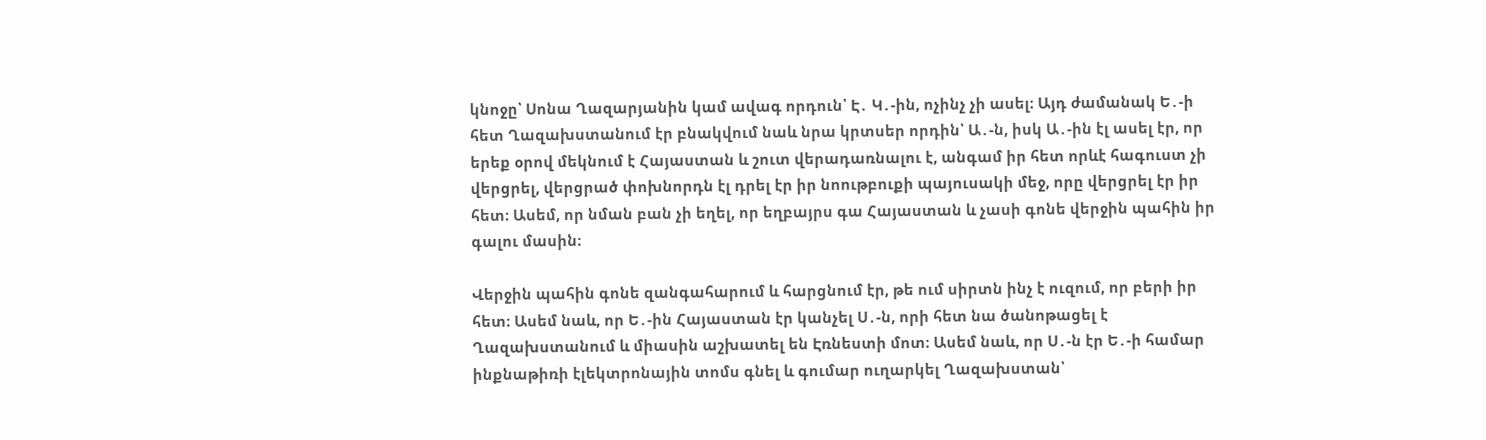կնոջը՝ Սոնա Ղազարյանին կամ ավագ որդուն՝ Է․ Կ․-ին, ոչինչ չի ասել։ Այդ ժամանակ Ե․-ի հետ Ղազախստանում էր բնակվում նաև նրա կրտսեր որդին՝ Ա․-ն, իսկ Ա․-ին էլ ասել էր, որ երեք օրով մեկնում է Հայաստան և շուտ վերադառնալու է, անգամ իր հետ որևէ հագուստ չի վերցրել, վերցրած փոխնորդն էլ դրել էր իր նոութբուքի պայուսակի մեջ, որը վերցրել էր իր հետ։ Ասեմ, որ նման բան չի եղել, որ եղբայրս գա Հայաստան և չասի գոնե վերջին պահին իր գալու մասին։

Վերջին պահին գոնե զանգահարում և հարցնում էր, թե ում սիրտն ինչ է ուզում, որ բերի իր հետ։ Ասեմ նաև, որ Ե․-ին Հայաստան էր կանչել Ս․-ն, որի հետ նա ծանոթացել է Ղազախստանում և միասին աշխատել են Էռնեստի մոտ։ Ասեմ նաև, որ Ս․-ն էր Ե․-ի համար ինքնաթիռի էլեկտրոնային տոմս գնել և գումար ուղարկել Ղազախստան՝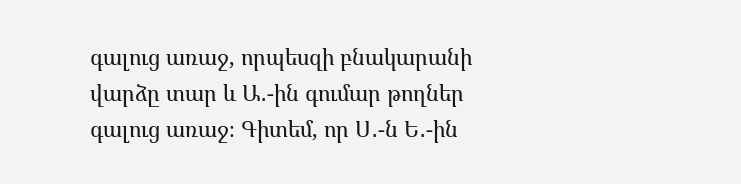գալուց առաջ, որպեսզի բնակարանի վարձը տար և Ա․-ին գումար թողներ գալուց առաջ։ Գիտեմ, որ Ս․-ն Ե․-ին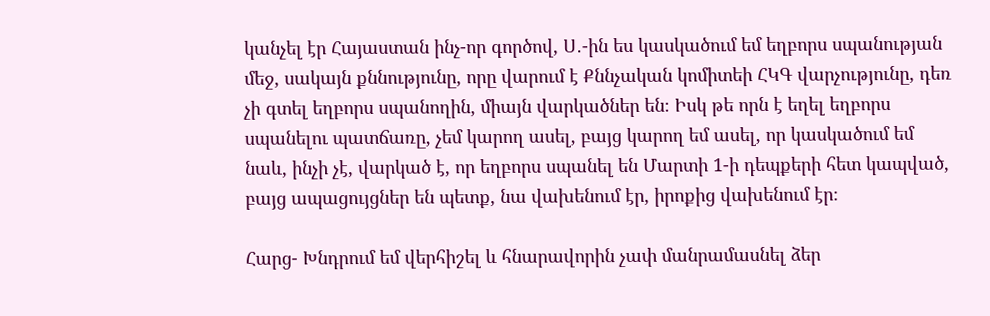կանչել էր Հայաստան ինչ-որ գործով, Ս․-ին ես կասկածում եմ եղբորս սպանության մեջ, սակայն քննությունը, որը վարում է Քննչական կոմիտեի ՀԿԳ վարչությունը, դեռ չի գտել եղբորս սպանողին, միայն վարկածներ են։ Իսկ թե որն է եղել եղբորս սպանելու պատճառը, չեմ կարող ասել, բայց կարող եմ ասել, որ կասկածում եմ նաև, ինչի չէ, վարկած է, որ եղբորս սպանել են Մարտի 1-ի դեպքերի հետ կապված, բայց ապացույցներ են պետք, նա վախենում էր, իրոքից վախենում էր։

Հարց- Խնդրում եմ վերհիշել և հնարավորին չափ մանրամասնել ձեր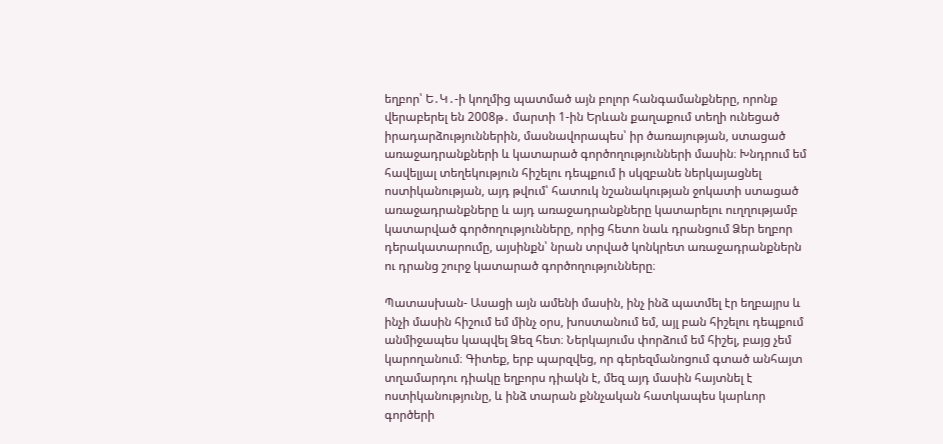եղբոր՝ Ե․Կ․-ի կողմից պատմած այն բոլոր հանգամանքները, որոնք վերաբերել են 2008թ․ մարտի 1-ին Երևան քաղաքում տեղի ունեցած իրադարձություններին, մասնավորապես՝ իր ծառայության, ստացած առաջադրանքների և կատարած գործողությունների մասին։ Խնդրում եմ հավելյալ տեղեկություն հիշելու դեպքում ի սկզբանե ներկայացնել ոստիկանության, այդ թվում՝ հատուկ նշանակության ջոկատի ստացած առաջադրանքները և այդ առաջադրանքները կատարելու ուղղությամբ կատարված գործողությունները, որից հետո նաև դրանցում Ձեր եղբոր դերակատարումը, այսինքն՝ նրան տրված կոնկրետ առաջադրանքներն ու դրանց շուրջ կատարած գործողությունները։

Պատասխան- Ասացի այն ամենի մասին, ինչ ինձ պատմել էր եղբայրս և ինչի մասին հիշում եմ մինչ օրս, խոստանում եմ, այլ բան հիշելու դեպքում անմիջապես կապվել Ձեզ հետ։ Ներկայումս փորձում եմ հիշել, բայց չեմ կարողանում։ Գիտեք, երբ պարզվեց, որ գերեզմանոցում գտած անհայտ տղամարդու դիակը եղբորս դիակն է, մեզ այդ մասին հայտնել է ոստիկանությունը, և ինձ տարան քննչական հատկապես կարևոր գործերի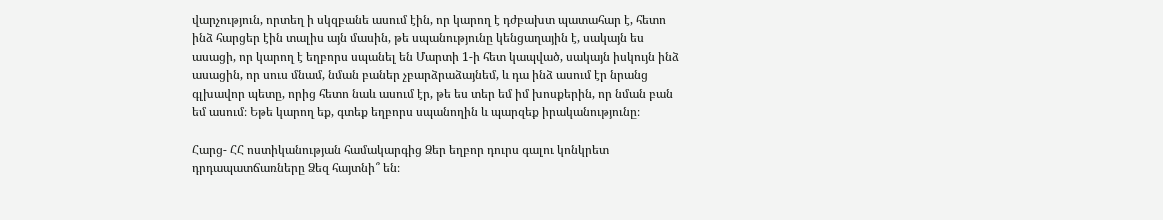վարչություն, որտեղ ի սկզբանե ասում էին, որ կարող է դժբախտ պատահար է, հետո ինձ հարցեր էին տալիս այն մասին, թե սպանությունը կենցաղային է, սակայն ես ասացի, որ կարող է եղբորս սպանել են Մարտի 1-ի հետ կապված, սակայն իսկույն ինձ ասացին, որ սուս մնամ, նման բաներ չբարձրաձայնեմ, և դա ինձ ասում էր նրանց գլխավոր պետը, որից հետո նաև ասում էր, թե ես տեր եմ իմ խոսքերին, որ նման բան եմ ասում։ Եթե կարող եք, գտեք եղբորս սպանողին և պարզեք իրականությունը։

Հարց- ՀՀ ոստիկանության համակարգից Ձեր եղբոր դուրս գալու կոնկրետ դրդապատճառները Ձեզ հայտնի՞ են։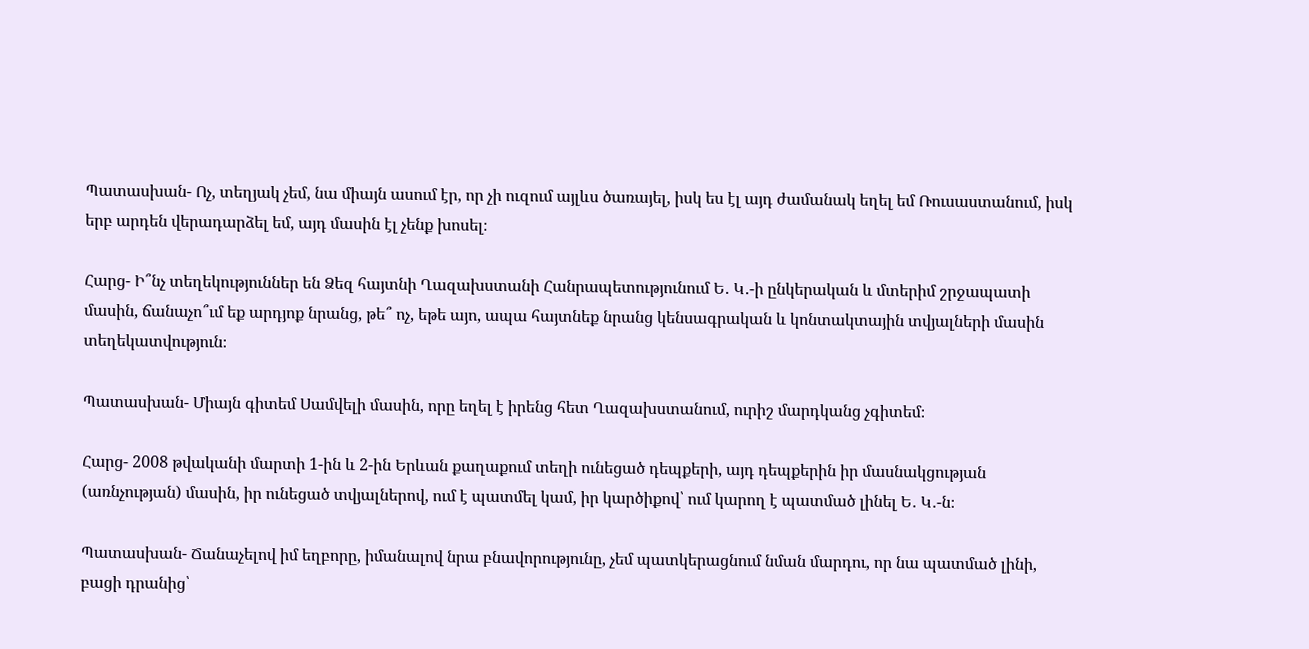Պատասխան- Ոչ, տեղյակ չեմ, նա միայն ասում էր, որ չի ուզում այլևս ծառայել, իսկ ես էլ այդ ժամանակ եղել եմ Ռուսաստանում, իսկ երբ արդեն վերադարձել եմ, այդ մասին էլ չենք խոսել։

Հարց- Ի՞նչ տեղեկություններ են Ձեզ հայտնի Ղազախստանի Հանրապետությունում Ե․ Կ․-ի ընկերական և մտերիմ շրջապատի մասին, ճանաչո՞ւմ եք արդյոք նրանց, թե՞ ոչ, եթե այո, ապա հայտնեք նրանց կենսագրական և կոնտակտային տվյալների մասին տեղեկատվություն։

Պատասխան- Միայն գիտեմ Սամվելի մասին, որը եղել է իրենց հետ Ղազախստանում, ուրիշ մարդկանց չգիտեմ։

Հարց- 2008 թվականի մարտի 1-ին և 2-ին Երևան քաղաքում տեղի ունեցած դեպքերի, այդ դեպքերին իր մասնակցության (առնչության) մասին, իր ունեցած տվյալներով, ում է պատմել կամ, իր կարծիքով՝ ում կարող է պատմած լինել Ե․ Կ․-ն։

Պատասխան- Ճանաչելով իմ եղբորը, իմանալով նրա բնավորությունը, չեմ պատկերացնում նման մարդու, որ նա պատմած լինի, բացի դրանից՝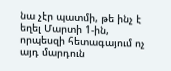նա չէր պատմի, թե ինչ է եղել Մարտի 1-ին, որպեսզի հետագայում ոչ այդ մարդուն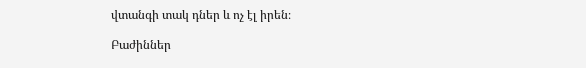վտանգի տակ դներ և ոչ էլ իրեն։

Բաժիններ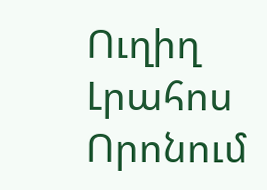Ուղիղ
Լրահոս
Որոնում